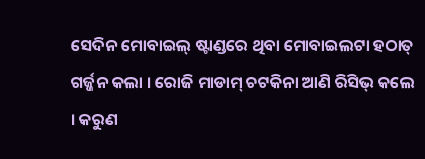ସେଦିନ ମୋବାଇଲ୍ ଷ୍ଟାଣ୍ଡରେ ଥିବା ମୋବାଇଲଟା ହଠାତ୍ ଗର୍ଜ୍ଜନ କଲା । ରୋଜି ମାଡାମ୍ ଚଟକିନା ଆଣି ରିସିଭ୍ କଲେ । କରୁଣ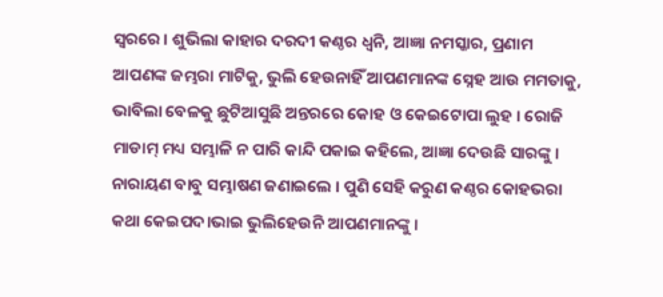ସ୍ୱରରେ । ଶୁଭିଲା କାହାର ଦରଦୀ କଣ୍ଠର ଧ୍ୱନି, ଆଜ୍ଞା ନମସ୍କାର, ପ୍ରଣାମ ଆପଣଙ୍କ ଜମ୍ଭରା ମାଟିକୁ, ଭୁଲି ହେଉନାହିଁ ଆପଣମାନଙ୍କ ସ୍ନେହ ଆଉ ମମତାକୁ, ଭାବିଲା ବେଳକୁ ଛୁଟିଆସୁଛି ଅନ୍ତରରେ କୋହ ଓ କେଇଟୋପା ଲୁହ । ରୋଜି ମାଡାମ୍ ମଧ୍ୟ ସମ୍ଭାଳି ନ ପାରି କାନ୍ଦି ପକାଇ କହିଲେ, ଆଜ୍ଞା ଦେଉଛି ସାରଙ୍କୁ । ନାରାୟଣ ବାବୁ ସମ୍ଭାଷଣ ଜଣାଇଲେ । ପୁଣି ସେହି କରୁଣ କଣ୍ଠର କୋହଭରା କଥା କେଇପଦ।ଭାଇ ଭୁଲିହେଉନି ଆପଣମାନଙ୍କୁ ।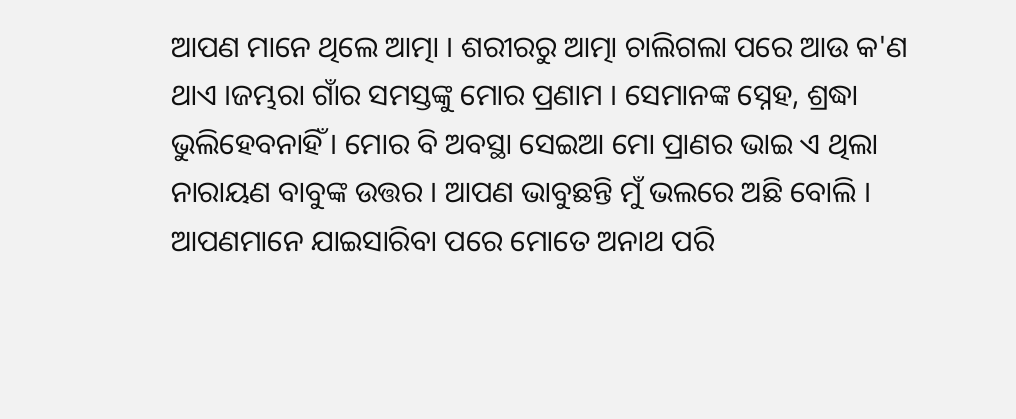ଆପଣ ମାନେ ଥିଲେ ଆତ୍ମା । ଶରୀରରୁ ଆତ୍ମା ଚାଲିଗଲା ପରେ ଆଉ କ'ଣ ଥାଏ ।ଜମ୍ଭରା ଗାଁର ସମସ୍ତଙ୍କୁ ମୋର ପ୍ରଣାମ । ସେମାନଙ୍କ ସ୍ନେହ, ଶ୍ରଦ୍ଧା ଭୁଲିହେବନାହିଁ । ମୋର ବି ଅବସ୍ଥା ସେଇଆ ମୋ ପ୍ରାଣର ଭାଇ ଏ ଥିଲା ନାରାୟଣ ବାବୁଙ୍କ ଉତ୍ତର । ଆପଣ ଭାବୁଛନ୍ତି ମୁଁ ଭଲରେ ଅଛି ବୋଲି । ଆପଣମାନେ ଯାଇସାରିବା ପରେ ମୋତେ ଅନାଥ ପରି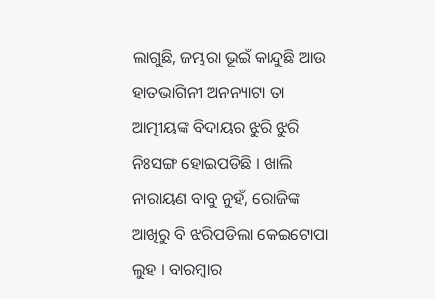ଲାଗୁଛି, ଜମ୍ଭରା ଭୂଇଁ କାନ୍ଦୁଛି ଆଉ ହାତଭାଗିନୀ ଅନନ୍ୟାଟା ତା ଆତ୍ମୀୟଙ୍କ ବିଦାୟର ଝୁରି ଝୁରି ନିଃସଙ୍ଗ ହୋଇପଡିଛି । ଖାଲି ନାରାୟଣ ବାବୁ ନୁହଁ, ରୋଜିଙ୍କ ଆଖିରୁ ବି ଝରିପଡିଲା କେଇଟୋପା ଲୁହ । ବାରମ୍ବାର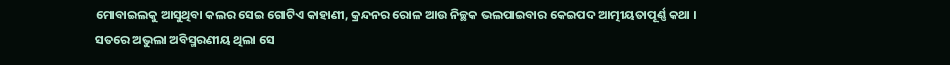ମୋବାଇଲକୁ ଆସୁଥିବା କଲର ସେଇ ଗୋଟିଏ କାହାଣୀ, କ୍ରନ୍ଦନର ରୋଳ ଆଉ ନିଚ୍ଛକ ଭଲପାଇବାର କେଇପଦ ଆତ୍ମୀୟତାପୂର୍ଣ୍ଣ କଥା ।
ସତରେ ଅଭୁଲା ଅବିସ୍ମରଣୀୟ ଥିଲା ସେ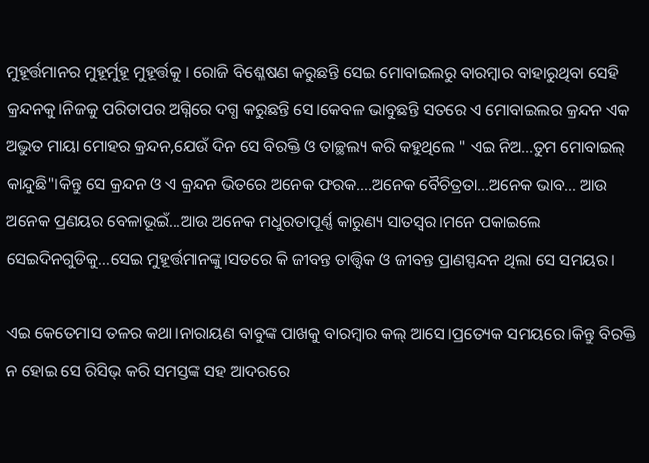ମୁହୂର୍ତ୍ତମାନର ମୁହୂର୍ମୁହୂ ମୁହୂର୍ତ୍ତକୁ । ରୋଜି ବିଶ୍ଳେଷଣ କରୁଛନ୍ତି ସେଇ ମୋବାଇଲରୁ ବାରମ୍ବାର ବାହାରୁଥିବା ସେହି କ୍ରନ୍ଦନକୁ।ନିଜକୁ ପରିତାପର ଅଗ୍ନିରେ ଦଗ୍ଧ କରୁଛନ୍ତି ସେ।କେବଳ ଭାବୁଛନ୍ତି ସତରେ ଏ ମୋବାଇଲର କ୍ରନ୍ଦନ ଏକ ଅଦ୍ଭୁତ ମାୟା ମୋହର କ୍ରନ୍ଦନ,ଯେଉଁ ଦିନ ସେ ବିରକ୍ତି ଓ ତାଚ୍ଛଲ୍ୟ କରି କହୁଥିଲେ " ଏଇ ନିଅ...ତୁମ ମୋବାଇଲ୍ କାନ୍ଦୁଛି"।କିନ୍ତୁ ସେ କ୍ରନ୍ଦନ ଓ ଏ କ୍ରନ୍ଦନ ଭିତରେ ଅନେକ ଫରକ....ଅନେକ ବୈଚିତ୍ରତା...ଅନେକ ଭାବ... ଆଉ ଅନେକ ପ୍ରଣୟର ବେଳାଭୂଇଁ...ଆଉ ଅନେକ ମଧୁରତାପୂର୍ଣ୍ଣ କାରୁଣ୍ୟ ସାତସ୍ୱର।ମନେ ପକାଇଲେ ସେଇଦିନଗୁଡିକୁ...ସେଇ ମୁହୂର୍ତ୍ତମାନଙ୍କୁ।ସତରେ କି ଜୀବନ୍ତ ତାତ୍ତ୍ଵିକ ଓ ଜୀବନ୍ତ ପ୍ରାଣସ୍ପନ୍ଦନ ଥିଲା ସେ ସମୟର।

ଏଇ କେତେମାସ ତଳର କଥା।ନାରାୟଣ ବାବୁଙ୍କ ପାଖକୁ ବାରମ୍ବାର କଲ୍ ଆସେ।ପ୍ରତ୍ୟେକ ସମୟରେ।କିନ୍ତୁ ବିରକ୍ତି ନ ହୋଇ ସେ ରିସିଭ୍ କରି ସମସ୍ତଙ୍କ ସହ ଆଦରରେ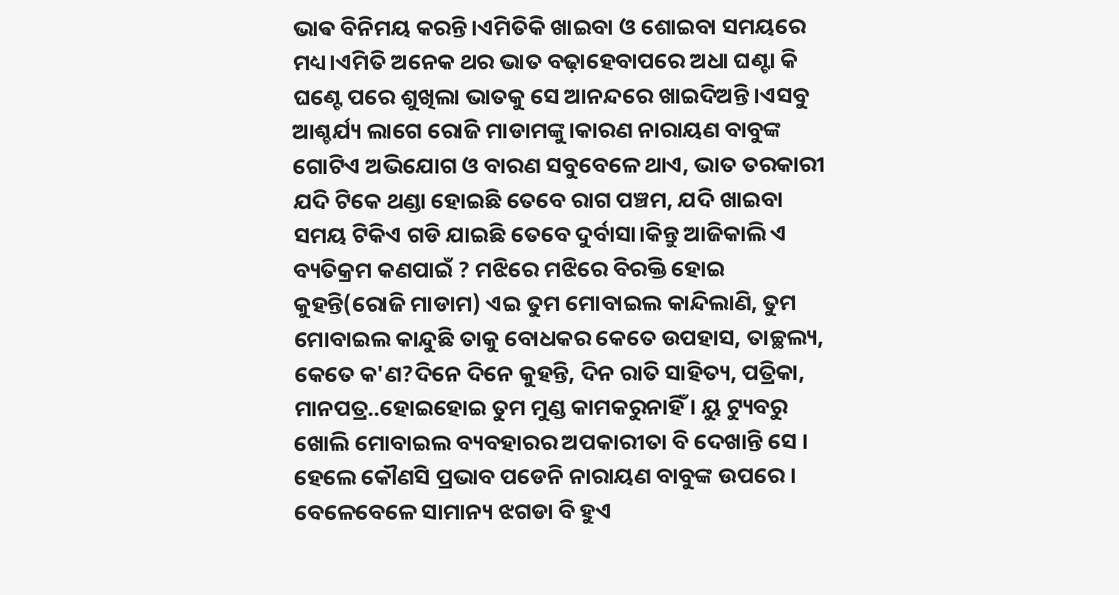ଭାଵ ବିନିମୟ କରନ୍ତି।ଏମିତିକି ଖାଇବା ଓ ଶୋଇବା ସମୟରେ ମଧ୍ୟ।ଏମିତି ଅନେକ ଥର ଭାତ ବଢ଼ାହେବାପରେ ଅଧା ଘଣ୍ଟା କି ଘଣ୍ଟେ ପରେ ଶୁଖିଲା ଭାତକୁ ସେ ଆନନ୍ଦରେ ଖାଇଦିଅନ୍ତି।ଏସବୁ ଆଶ୍ଚର୍ଯ୍ୟ ଲାଗେ ରୋଜି ମାଡାମଙ୍କୁ।କାରଣ ନାରାୟଣ ବାବୁଙ୍କ ଗୋଟିଏ ଅଭିଯୋଗ ଓ ବାରଣ ସବୁବେଳେ ଥାଏ, ଭାତ ତରକାରୀ ଯଦି ଟିକେ ଥଣ୍ଡା ହୋଇଛି ତେବେ ରାଗ ପଞ୍ଚମ, ଯଦି ଖାଇବା ସମୟ ଟିକିଏ ଗଡି ଯାଇଛି ତେବେ ଦୁର୍ବାସା।କିନ୍ତୁ ଆଜିକାଲି ଏ ବ୍ୟତିକ୍ରମ କଣପାଇଁ ? ମଝିରେ ମଝିରେ ବିରକ୍ତି ହୋଇ କୁହନ୍ତି(ରୋଜି ମାଡାମ) ଏଇ ତୁମ ମୋବାଇଲ କାନ୍ଦିଲାଣି, ତୁମ ମୋବାଇଲ କାନ୍ଦୁଛି ତାକୁ ବୋଧକର କେତେ ଉପହାସ, ତାଚ୍ଛଲ୍ୟ, କେତେ କ'ଣ?ଦିନେ ଦିନେ କୁହନ୍ତି, ଦିନ ରାତି ସାହିତ୍ୟ, ପତ୍ରିକା, ମାନପତ୍ର..ହୋଇହୋଇ ତୁମ ମୁଣ୍ଡ କାମକରୁନାହିଁ । ୟୁ ଟ୍ୟୁବରୁ ଖୋଲି ମୋବାଇଲ ବ୍ୟବହାରର ଅପକାରୀତା ବି ଦେଖାନ୍ତି ସେ । ହେଲେ କୌଣସି ପ୍ରଭାବ ପଡେନି ନାରାୟଣ ବାବୁଙ୍କ ଉପରେ । ବେଳେବେଳେ ସାମାନ୍ୟ ଝଗଡା ବି ହୁଏ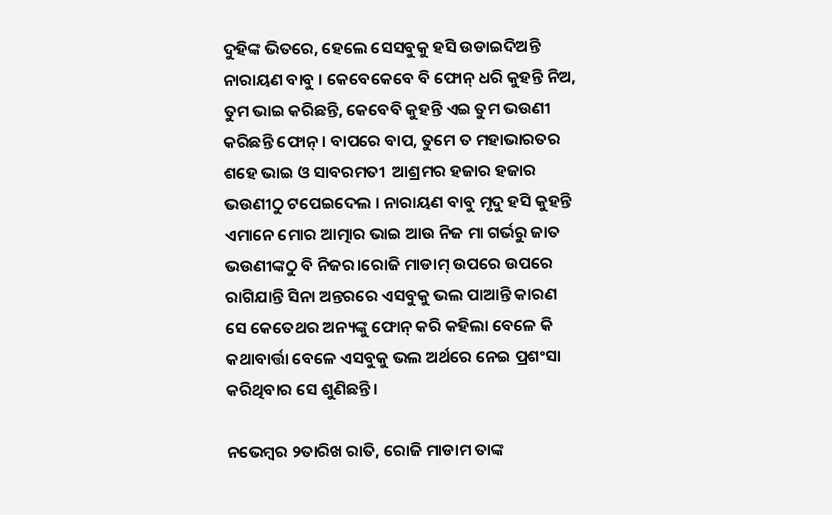ଦୁହିଙ୍କ ଭିତରେ, ହେଲେ ସେସବୁକୁ ହସି ଉଡାଇଦିଅନ୍ତି ନାରାୟଣ ବାବୁ । କେବେକେବେ ବି ଫୋନ୍ ଧରି କୁହନ୍ତି ନିଅ, ତୁମ ଭାଇ କରିଛନ୍ତି, କେବେବି କୁହନ୍ତି ଏଇ ତୁମ ଭଉଣୀ କରିଛନ୍ତି ଫୋନ୍ । ବାପରେ ବାପ, ତୁମେ ତ ମହାଭାରତର ଶହେ ଭାଇ ଓ ସାବରମତୀ  ଆଶ୍ରମର ହଜାର ହଜାର ଭଉଣୀଠୁ ଟପେଇଦେଲ । ନାରାୟଣ ବାବୁ ମୃଦୁ ହସି କୁହନ୍ତି ଏମାନେ ମୋର ଆତ୍ମାର ଭାଇ ଆଉ ନିଜ ମା ଗର୍ଭରୁ ଜାତ ଭଉଣୀଙ୍କଠୁ ବି ନିଜର।ରୋଜି ମାଡାମ୍ ଉପରେ ଉପରେ ରାଗିଯାନ୍ତି ସିନା ଅନ୍ତରରେ ଏସବୁକୁ ଭଲ ପାଆନ୍ତି କାରଣ ସେ କେତେଥର ଅନ୍ୟଙ୍କୁ ଫୋନ୍ କରି କହିଲା ବେଳେ କି କଥାବାର୍ତ୍ତା ବେଳେ ଏସବୁକୁ ଭଲ ଅର୍ଥରେ ନେଇ ପ୍ରଶଂସା କରିଥିବାର ସେ ଶୁଣିଛନ୍ତି ।

ନଭେମ୍ବର ୨ତାରିଖ ରାତି, ରୋଜି ମାଡାମ ତାଙ୍କ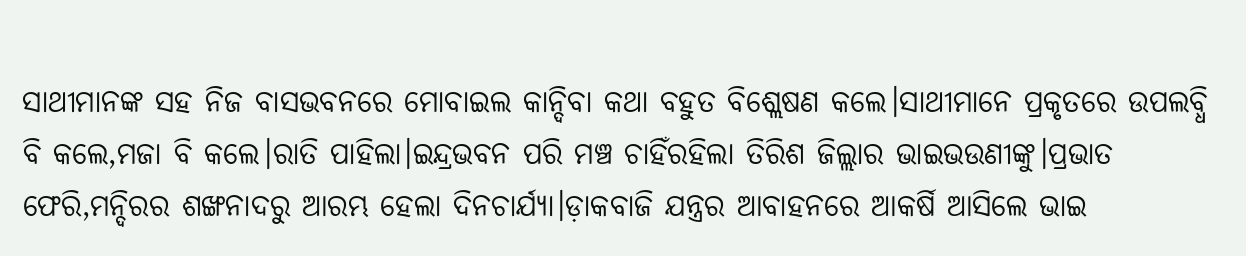ସାଥୀମାନଙ୍କ ସହ ନିଜ ବାସଭବନରେ ମୋବାଇଲ କାନ୍ଦିବା କଥା ବହୁତ ବିଶ୍ଲେଷଣ କଲେ।ସାଥୀମାନେ ପ୍ରକୃତରେ ଉପଲବ୍ଧି ବି କଲେ,ମଜା ବି କଲେ।ରାତି ପାହିଲା।ଇନ୍ଦ୍ରଭବନ ପରି ମଞ୍ଚ ଚାହିଁରହିଲା ତିରିଶ ଜିଲ୍ଲାର ଭାଇଭଉଣୀଙ୍କୁ।ପ୍ରଭାତ ଫେରି,ମନ୍ଦିରର ଶଙ୍ଖନାଦରୁ ଆରମ୍ଭ ହେଲା ଦିନଚାର୍ଯ୍ୟା।ଡ଼ାକବାଜି ଯନ୍ତ୍ରର ଆବାହନରେ ଆକର୍ଷି ଆସିଲେ ଭାଇ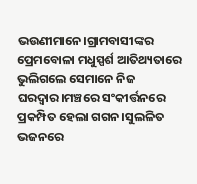ଭଉଣୀମାନେ।ଗ୍ରାମବାସୀଙ୍କର ପ୍ରେମବୋଳା ମଧୁସ୍ପର୍ଶ ଆତିଥ୍ୟତାରେ ଭୁଲିଗଲେ ସେମାନେ ନିଜ ଘରଦ୍ୱାର।ମଞ୍ଚରେ ସଂକୀର୍ତ୍ତନରେ ପ୍ରକମ୍ପିତ ହେଲା ଗଗନ।ସୁଲଳିତ ଭଜନରେ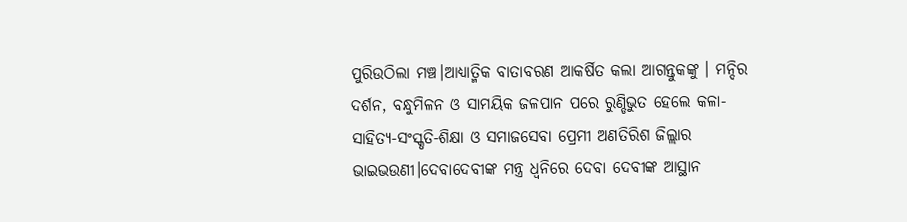ପୁରିଉଠିଲା ମଞ୍ଚ।ଆଧ୍ୟାତ୍ମିକ ବାତାବରଣ ଆକର୍ଷିତ କଲା ଆଗନ୍ତୁକଙ୍କୁ । ମନ୍ଦିର ଦର୍ଶନ, ବନ୍ଧୁମିଳନ ଓ ସାମୟିକ ଜଳପାନ ପରେ ରୁଣ୍ଡିଭୁତ ହେଲେ କଳା-ସାହିତ୍ୟ-ସଂସ୍କୃତି-ଶିକ୍ଷା ଓ ସମାଜସେବା ପ୍ରେମୀ ଅଣତିରିଶ ଜିଲ୍ଲାର ଭାଇଭଉଣୀ।ଦେବାଦେବୀଙ୍କ ମନ୍ତ୍ର ଧ୍ୱନିରେ ଦେବା ଦେବୀଙ୍କ ଆସ୍ଥାନ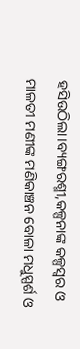ହସିଉଠିଲା।ବ୍ୟଙ୍ଗରଶ୍ମୀ,କଳ୍ପନାଙ୍କ କଳ୍ପସ୍ବର ଓ ମାଳତୀ ମଣୀଙ୍କ ମଣିକାଞ୍ଚନ ବୋଳା ମଧୁସ୍ପର୍ଶ ଓ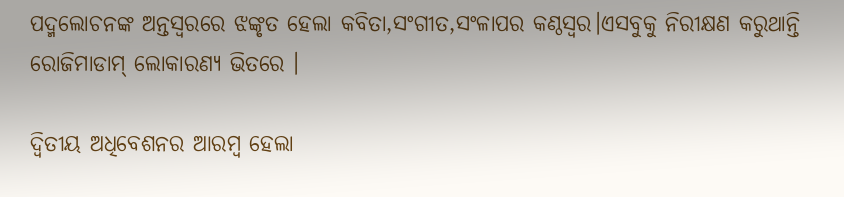ପଦ୍ମଲୋଚନଙ୍କ ଅନ୍ତସ୍ୱରରେ ଝଙ୍କୃତ ହେଲା କବିତା,ସଂଗୀତ,ସଂଳାପର କଣ୍ଠସ୍ୱର।ଏସବୁକୁ ନିରୀକ୍ଷଣ କରୁଥାନ୍ତି ରୋଜିମାଡାମ୍ ଲୋକାରଣ୍ୟ ଭିତରେ ।

ଦ୍ୱିତୀୟ ଅଧିବେଶନର ଆରମ୍ବ ହେଲା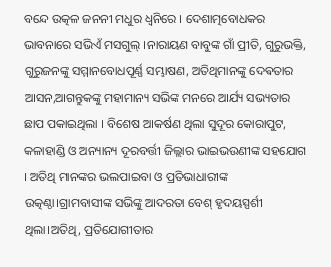ବନ୍ଦେ ଉତ୍କଳ ଜନନୀ ମଧୁର ଧ୍ୱନିରେ । ଦେଶାତ୍ମବୋଧକର ଭାବନାରେ ସଭିଏଁ ମସଗୁଲ୍ ।ନାରାୟଣ ବାବୁଙ୍କ ଗାଁ ପ୍ରୀତି, ଗୁରୁଭକ୍ତି, ଗୁରୁଜନଙ୍କୁ ସମ୍ମାନବୋଧପୂର୍ଣ୍ଣ ସମ୍ଭାଷଣ, ଅତିଥିମାନଙ୍କୁ ଦେଵତାର ଆସନ,ଆଗନ୍ତୁକଙ୍କୁ ମହାମାନ୍ୟ ସଭିଙ୍କ ମନରେ ଆର୍ଯ୍ୟ ସଭ୍ୟତାର ଛାପ ପକାଇଥିଲା । ବିଶେଷ ଆକର୍ଷଣ ଥିଲା ସୁଦୂର କୋରାପୁଟ, କଳାହାଣ୍ଡି ଓ ଅନ୍ୟାନ୍ୟ ଦୂରବର୍ତ୍ତୀ ଜିଲ୍ଲାର ଭାଇଭଉଣୀଙ୍କ ସହଯୋଗ । ଅତିଥି ମାନଙ୍କର ଭଲପାଇବା ଓ ପ୍ରତିଭାଧାରୀଙ୍କ ଉତ୍କଣ୍ଠା।ଗ୍ରାମବାସୀଙ୍କ ସଭିଙ୍କୁ ଆଦରତା ବେଶ୍ ହୃଦୟସ୍ପର୍ଶୀ ଥିଲା।ଅତିଥି, ପ୍ରତିଯୋଗୀତାର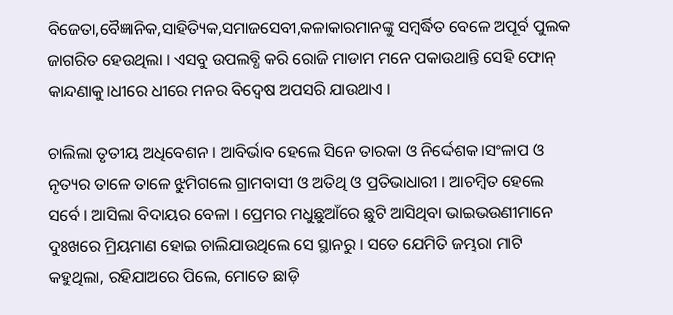ବିଜେତା,ବୈଜ୍ଞାନିକ,ସାହିତ୍ୟିକ,ସମାଜସେବୀ,କଳାକାରମାନଙ୍କୁ ସମ୍ବର୍ଦ୍ଧିତ ବେଳେ ଅପୂର୍ବ ପୁଲକ ଜାଗରିତ ହେଉଥିଲା । ଏସବୁ ଉପଲବ୍ଧି କରି ରୋଜି ମାଡାମ ମନେ ପକାଉଥାନ୍ତି ସେହି ଫୋନ୍ କାନ୍ଦଣାକୁ।ଧୀରେ ଧୀରେ ମନର ବିଦ୍ୱେଷ ଅପସରି ଯାଉଥାଏ ।

ଚାଲିଲା ତୃତୀୟ ଅଧିବେଶନ । ଆବିର୍ଭାବ ହେଲେ ସିନେ ତାରକା ଓ ନିର୍ଦ୍ଦେଶକ।ସଂଳାପ ଓ ନୃତ୍ୟର ତାଳେ ତାଳେ ଝୁମିଗଲେ ଗ୍ରାମବାସୀ ଓ ଅତିଥି ଓ ପ୍ରତିଭାଧାରୀ । ଆଚମ୍ବିତ ହେଲେ ସର୍ବେ । ଆସିଲା ବିଦାୟର ବେଳା । ପ୍ରେମର ମଧୁଛୁଆଁରେ ଛୁଟି ଆସିଥିବା ଭାଇଭଉଣୀମାନେ ଦୁଃଖରେ ମ୍ରିୟମାଣ ହୋଇ ଚାଲିଯାଉଥିଲେ ସେ ସ୍ଥାନରୁ । ସତେ ଯେମିତି ଜମ୍ଭରା ମାଟି କହୁଥିଲା, ରହିଯାଅରେ ପିଲେ, ମୋତେ ଛାଡ଼ି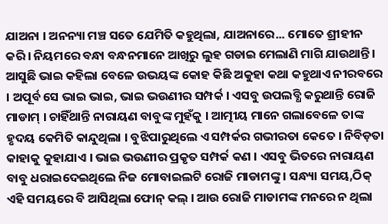ଯାଅନା । ଅନନ୍ୟା ମଞ୍ଚ ସତେ ଯେମିତି କହୁଥିଲା, ଯାଅନାରେ... ମୋତେ ଶ୍ରୀହୀନ କରି । ନିୟମରେ ବନ୍ଧା ବନ୍ଧନମାନେ ଆଖିରୁ ଲୁହ ଗଡାଇ ମେଲାଣି ମାଗି ଯାଉଥାନ୍ତି । ଆସୁଛି ଭାଇ କହିଲା ବେଳେ ଉଭୟଙ୍କ କୋହ କିଛି ଅକୁହା କଥା କହୁଥାଏ ନୀରବରେ । ଅପୂର୍ବ ସେ ଭାଇ ଭାଇ, ଭାଇ ଭଉଣୀର ସମ୍ପର୍କ । ଏସବୁ ଉପଲବ୍ଧି କରୁଥାନ୍ତି ରୋଜି ମାଡାମ୍ । ଚାହିଁଥାନ୍ତି ନାରାୟଣ ବାବୁଙ୍କ ମୁହଁକୁ । ଆତ୍ମୀୟ ମାନେ ଗଲାବେଳେ ତାଙ୍କ ହୃଦୟ କେମିତି କାନ୍ଦୁଥିଲା । ବୁଝିପାରୁଥିଲେ ଏ ସମ୍ପର୍କର ଗଭୀରତା କେତେ । ନିବିଡ଼ତା କାହାକୁ କୁହାଯାଏ । ଭାଇ ଭଉଣୀର ପ୍ରକୃତ ସମ୍ପର୍କ କଣ । ଏସବୁ ଭିତରେ ନାରାୟଣ ବାବୁ ଧରାଇଦେଇଥିଲେ ନିଜ ମୋବାଇଲଟି ରୋଜି ମାଡାମଙ୍କୁ । ସନ୍ଧ୍ୟା ସମୟ,ଠିକ୍ ଏହି ସମୟରେ ବି ଆସିଥିଲା ଫୋନ୍ କଲ୍ । ଆଉ ରୋଜି ମାଡାମଙ୍କ ମନରେ ନ ଥିଲା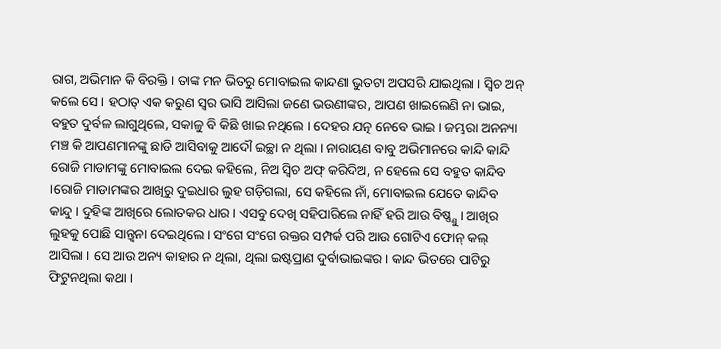ରାଗ, ଅଭିମାନ କି ବିରକ୍ତି । ତାଙ୍କ ମନ ଭିତରୁ ମୋବାଇଲ କାନ୍ଦଣା ଭୁତଟା ଅପସରି ଯାଇଥିଲା । ସ୍ୱିଚ ଅନ୍ କଲେ ସେ । ହଠାତ୍ ଏକ କରୁଣ ସ୍ୱର ଭାସି ଆସିଲା ଜଣେ ଭଉଣୀଙ୍କର, ଆପଣ ଖାଇଲେଣି ନା ଭାଇ, ବହୁତ ଦୁର୍ବଳ ଲାଗୁଥିଲେ, ସକାଳୁ ବି କିଛି ଖାଇ ନଥିଲେ । ଦେହର ଯତ୍ନ ନେବେ ଭାଇ । ଜମ୍ଭରା ଅନନ୍ୟା ମଞ୍ଚ କି ଆପଣମାନଙ୍କୁ ଛାଡି ଆସିବାକୁ ଆଦୌ ଇଚ୍ଛା ନ ଥିଲା । ନାରାୟଣ ବାବୁ ଅଭିମାନରେ କାନ୍ଦି କାନ୍ଦି ରୋଜି ମାଡାମଙ୍କୁ ମୋବାଇଲ ଦେଇ କହିଲେ, ନିଅ ସ୍ୱିଚ ଅଫ୍ କରିଦିଅ, ନ ହେଲେ ସେ ବହୁତ କାନ୍ଦିବ ।ରୋଜି ମାଡାମଙ୍କର ଆଖିରୁ ଦୁଇଧାର ଲୁହ ଗଡ଼ିଗଲା, ସେ କହିଲେ ନାଁ, ମୋବାଇଲ ଯେତେ କାନ୍ଦିବ କାନ୍ଦୁ । ଦୁହିଙ୍କ ଆଖିରେ ଲୋତକର ଧାର । ଏସବୁ ଦେଖି ସହିପାରିଲେ ନାହିଁ ହରି ଆଉ ବିଷ୍ଣ୍ଣୁ । ଆଖିର ଲୁହକୁ ପୋଛି ସାନ୍ତ୍ୱନା ଦେଇଥିଲେ । ସଂଗେ ସଂଗେ ରକ୍ତର ସମ୍ପର୍କ ପରି ଆଉ ଗୋଟିଏ ଫୋନ୍ କଲ୍ ଆସିଲା । ସେ ଆଉ ଅନ୍ୟ କାହାର ନ ଥିଲା, ଥିଲା ଇଷ୍ଟପ୍ରାଣ ଦୁର୍ବାଭାଇଙ୍କର । କାନ୍ଦ ଭିତରେ ପାଟିରୁ ଫିଟୁନଥିଲା କଥା ।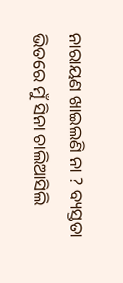ନାରାୟଣ ଖାଇଲଣି ନା ? ବ୍ୟସ୍ତତା ଭିତରେ ମୁଁ ସିନା ଚାଲିଆସିଲି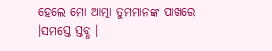ହେଲେ ମୋ ଆତ୍ମା ତୁମମାନଙ୍କ ପାଖରେ ।ସମସ୍ତେ ସ୍ତବ୍ଧ ।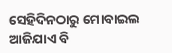ସେହିଦିନଠାରୁ ମୋବାଇଲ ଆଜିଯାଏ ବି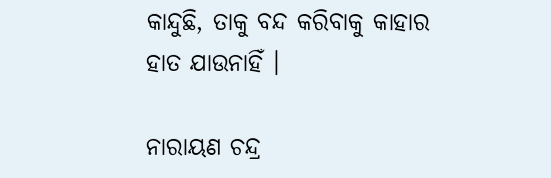କାନ୍ଦୁଛି, ତାକୁ ବନ୍ଦ କରିବାକୁ କାହାର ହାତ ଯାଉନାହିଁ ।

ନାରାୟଣ ଚନ୍ଦ୍ର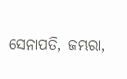ସେନାପତି, ଜମ୍ଭରା,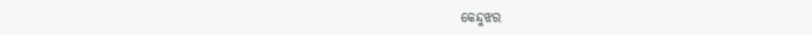କେନ୍ଦୁଝର